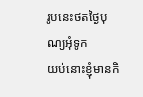រូបនេះថតថ្ងៃបុណ្យអុំទូក
យប់នោះខ្ញុំមានកិ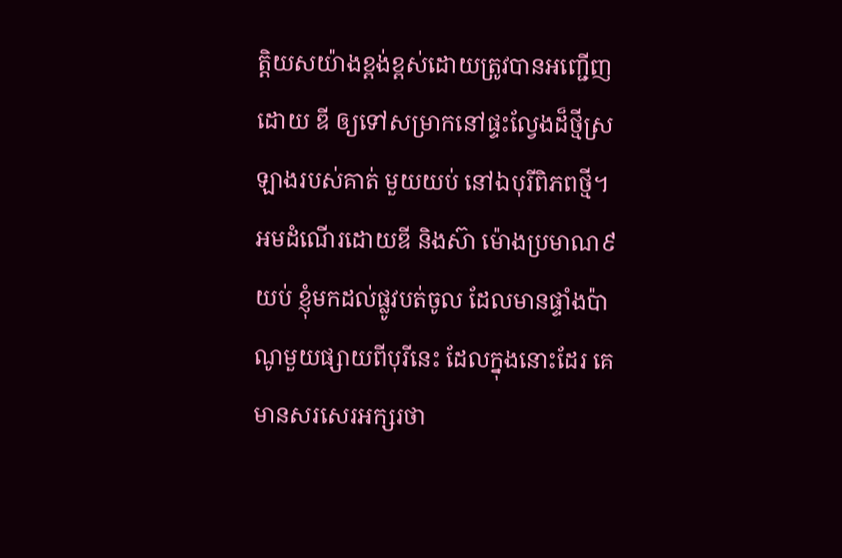ត្តិយសយ៉ាងខ្ពង់ខ្ពស់ដោយត្រូវបានអញ្ជើញដោយ ឌី ឲ្យទៅសម្រាកនៅផ្ទះល្វែងដ៏ថ្មីស្រឡាងរបស់គាត់ មួយយប់ នៅឯបុរីពិភពថ្មី។
អមដំណើរដោយឌី និងស៊ា ម៉ោងប្រមាណ៩យប់ ខ្ញុំមកដល់ផ្លូវបត់ចូល ដែលមានផ្ទាំងប៉ាណូមួយផ្សាយពីបុរីនេះ ដែលក្នុងនោះដែរ គេមានសរសេរអក្សរថា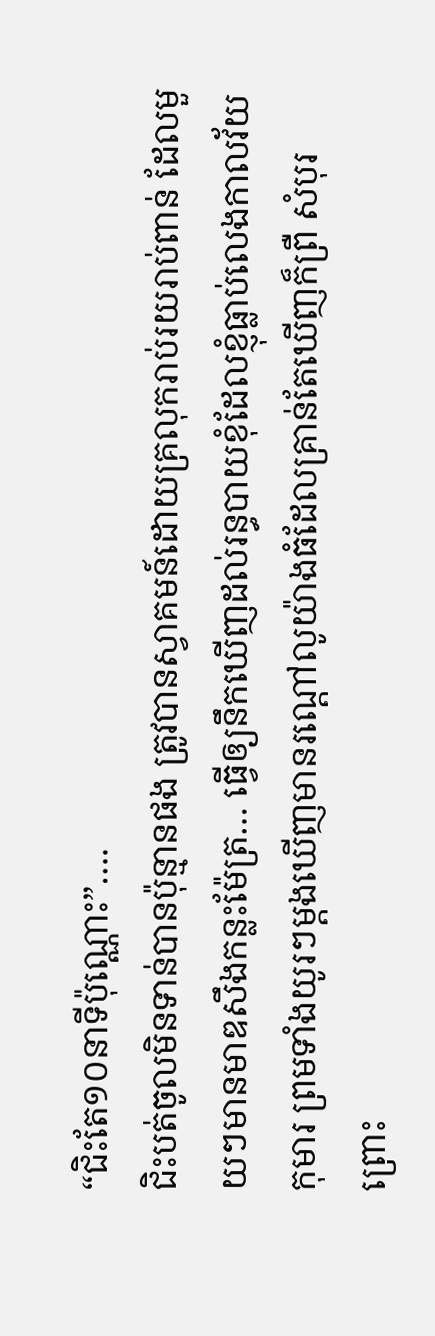“ជិះតែ១០នាទីប៉ុណ្ណោះ”….
ជិះបត់ចូលមិនទាន់បានប៉ុន្មានផង ត្រូវបានស្វាគមន៍ដោយគ្រលុករាប់រយរាប់ពាន់ ដែលមួយៗមានមាឌសឹងកន្លះម៉ែត្រ… ធ្វើឲ្យនឹកឃើញដល់រន្ធបាយខុំដែលខ្ញុំធ្លាប់លេងកាលវ័យកុមារ ព្រមទាំងយូរៗម្តងឃើញមានរណ្តៅលូយ៉ាងធំដែលគ្រាន់តែឃើញក៏ព្រឺ សំបុរ ព្រោះ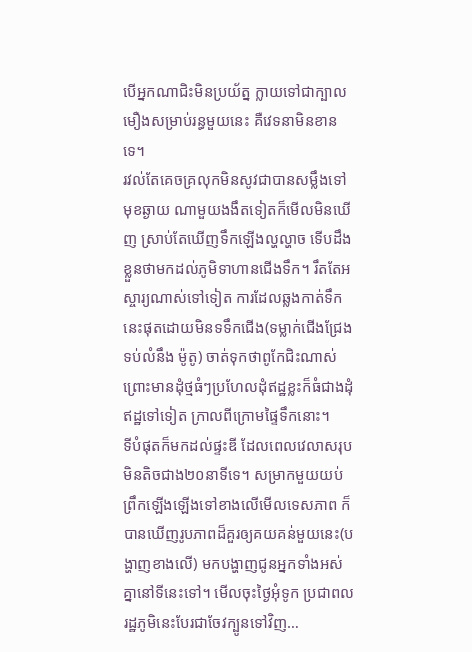បើអ្នកណាជិះមិនប្រយ័ត្ន ក្លាយទៅជាក្បាលមឿងសម្រាប់រន្ធមួយនេះ គឺវេទនាមិនខានទេ។
រវល់តែគេចគ្រលុកមិនសូវជាបានសម្លឹងទៅមុខឆ្ងាយ ណាមួយងងឹតទៀតក៏មើលមិនឃើញ ស្រាប់តែឃើញទឹកឡើងល្ហល្ហាច ទើបដឹងខ្លួនថាមកដល់ភូមិទាហានជើងទឹក។ រឹតតែអស្ចារ្យណាស់ទៅទៀត ការដែលឆ្លងកាត់ទឹកនេះផុតដោយមិនទទឹកជើង(ទម្លាក់ជើងជ្រែងទប់លំនឹង ម៉ូតូ) ចាត់ទុកថាពូកែជិះណាស់ ព្រោះមានដុំថ្មធំៗប្រហែលដុំឥដ្ឋខ្លះក៏ធំជាងដុំឥដ្ឋទៅទៀត ក្រាលពីក្រោមផ្ទៃទឹកនោះ។
ទីបំផុតក៏មកដល់ផ្ទះឌី ដែលពេលវេលាសរុបមិនតិចជាង២០នាទីទេ។ សម្រាកមួយយប់ ព្រឹកឡើងឡើងទៅខាងលើមើលទេសភាព ក៏បានឃើញរូបភាពដ៏គួរឲ្យគយគន់មួយនេះ(បង្ហាញខាងលើ) មកបង្ហាញជូនអ្នកទាំងអស់គ្នានៅទីនេះទៅ។ មើលចុះថ្ងៃអុំទូក ប្រជាពលរដ្ឋភូមិនេះបែរជាចែវក្បូនទៅវិញ…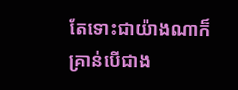តែទោះជាយ៉ាងណាក៏គ្រាន់បើជាង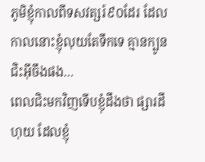ភូមិខ្ញុំកាលពីទសវត្សរ៍៩០ដែរ ដែលកាលនោះខ្ញុំលុយតែទឹកទេ គ្មានក្បូនជិះអ៊ីចឹងផង…
ពេលជិះមកវិញទើបខ្ញុំដឹងថា ផ្សារដីហុយ ដែលខ្ញុំ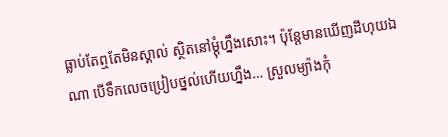ធ្លាប់តែឮតែមិនស្គាល់ ស្ថិតនៅម្តុំហ្នឹងសោះ។ ប៉ុន្តែមានឃើញដីហុយឯណា បើទឹកលេចប្រៀបថ្នល់ហើយហ្នឹង… ស្រួលម្យ៉ាងកុំ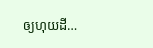ឲ្យហុយដី…